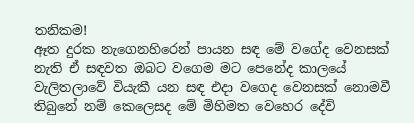තනිකම!
ඈත දුරක නැගෙනහිරෙන් පායන සඳ මේ වගේද වෙනසක් නැති ඒ සඳවත ඔබට වගෙම මට පෙනේද කාලයේ වැලිතලාවේ වියැකී යන සඳ එදා වගෙද වෙනසක් නොමවී තිබුනේ නම් කෙලෙසද මේ මිහිමත වෙහෙර දේවි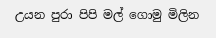උයන පුරා පිපි මල් ගොමු මිලින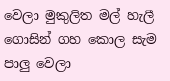වෙලා මුකුලිත මල් හැලී ගොසින් ගහ කොල සැම පාලු වෙලා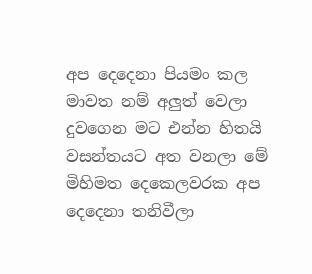අප දෙදෙනා පියමං කල මාවත නම් අලුත් වෙලා දුවගෙන මට එන්න හිතයි වසන්තයට අත වනලා මේ මිහිමත දෙකෙලවරක අප දෙදෙනා තනිවීලා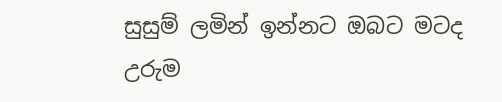සුසුම් ලමින් ඉන්නට ඔබට මටද උරුම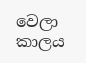වෙලා කාලය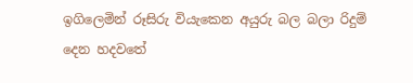ඉගිලෙමින් රූසිරු වියැකෙන අයුරු බල බලා රිදුම් දෙන හදවතේ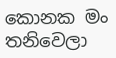කොනක මං තනිවෙලා